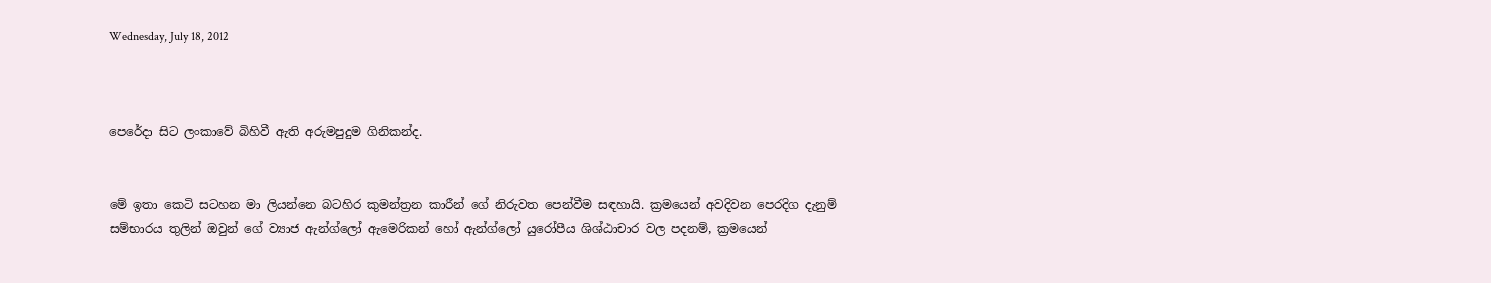Wednesday, July 18, 2012



පෙරේදා සිට ලංකාවේ බිහිවී ඇති අරුමපුදුම ගිනිකන්ද.


මේ ඉතා කෙටි සටහන මා ලියන්නෙ බටහිර කුමන්ත්‍රන කාරීන් ගේ නිරුවත පෙන්වීම සඳහායි. ක්‍රමයෙන් අවදිවන පෙරදිග දැනුම් සම්භාරය තුලින් ඔවුන් ගේ ව්‍යාජ ඇන්ග්ලෝ ඇමෙරිකන් හෝ ඇන්ග්ලෝ යුරෝපීය ශිශ්ඨාචාර වල පදනම්, ක්‍රමයෙන්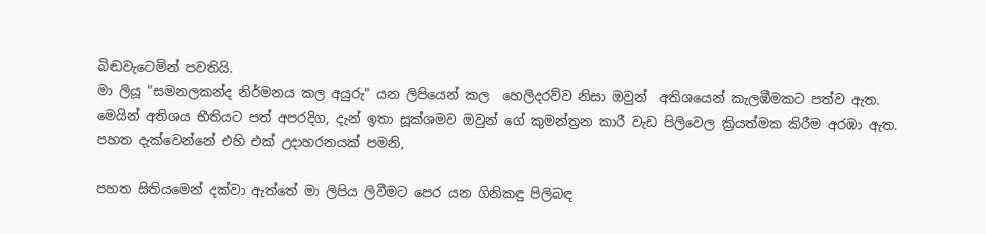බිඬවැටෙමින් පවතියි.
මා ලියූ "සමනලකන්ද නිර්මනය කල අයුරු" යන ලිපියෙන් කල  හෙලිදරව්ව නිසා ඔවුන්  අතිශයෙන් කැලඹීමකට පත්ව ඇත. මෙයින් අතිශය භීතියට පත් අපරදිග, දැන් ඉතා සූක්ශමව ඔවුන් ගේ කුමන්ත්‍රන කාරී වැඩ පිලිවෙල ක්‍රියත්මක කිරීම අරඹා ඇත.
පහත දැක්වෙන්නේ එහි එක් උදාහරනයක් පමනි,

පහත සිතියමෙන් දක්වා ඇත්තේ මා ලිපිය ලිවීමට පෙර යන ගිනිකඳු පිලිබඳ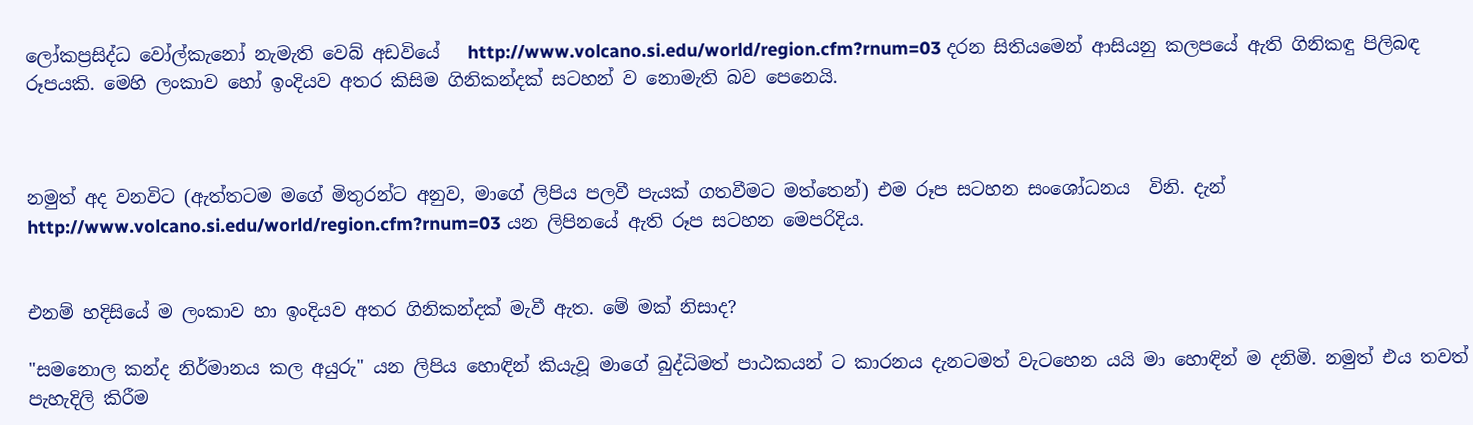ලෝකප්‍රසිද්ධ වෝල්කැනෝ නැමැති වෙබ් අඩවියේ   http://www.volcano.si.edu/world/region.cfm?rnum=03 දරන සිතියමෙන් ආසියනු කලපයේ ඇති ගිනිකඳු පිලිබඳ රූපයකි. මෙහි ලංකාව හෝ ඉංදියව අතර කිසිම ගිනිකන්දක් සටහන් ව නොමැති බව පෙනෙයි.



නමුත් අද වනවිට (ඇත්තටම මගේ මිතුරන්ට අනුව, මාගේ ලිපිය පලවී පැයක් ගතවීමට මත්තෙන්) එම රූප සටහන සංශෝධනය  විනි. දැන්  http://www.volcano.si.edu/world/region.cfm?rnum=03 යන ලිපිනයේ ඇති රූප සටහන මෙපරිදිය.


එනම් හදිසියේ ම ලංකාව හා ඉංදියව අතර ගිනිකන්දක් මැවී ඇත. මේ මක් නිසාද?

"සමනොල කන්ද නිර්මානය කල අයුරු" යන ලිපිය හොඳින් කියැවූ මාගේ බුද්ධිමත් පාඨකයන් ට කාරනය දැනටමත් වැටහෙන යයි මා හොඳින් ම දනිමි. නමුත් එය තවත් පැහැදිලි කිරීම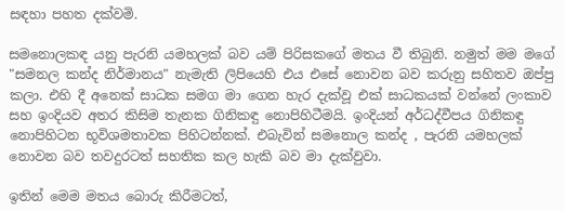සඳහා පහත දක්වමි.

සමනොලකඳ යනු පැරනි යමහලක් බව යම් පිරිසකගේ මතය වී තිබුනි. නමුත් මම මගේ "සමනල කන්ද නිර්මානය" නැමැති ලිපියෙහි එය එසේ නොවන බව කරුනු සහිතව ඔප්පු කලා. එහි දී අනෙක් සාධක සමග මා ගෙන හැර දැක්වූ එක් සාධකයක් වන්නේ ලංකාව සහ ඉංදියව අතර කිසිම තැනක ගිනිකඳු නොපිහිටීමයි. ඉංදියන් අර්ධද්වීපය ගිනිකඳු නොපිහිටන භූවිශමතාවක පිහිටන්නක්. එබැවින් සමනොල කන්ද , පැරනි යමහලක් නොවන බව තවදුරටත් සහතික කල හැකි බව මා දැක්වුවා.

ඉතින් මෙම මතය බොරු කිරීමටත්,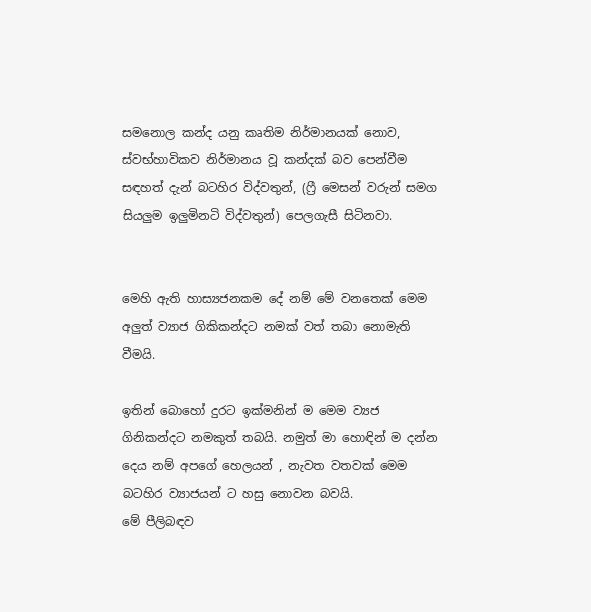සමනොල කන්ද යනු කෘතිම නිර්මානයක් නොව, ස්වභ්හාවිකව නිර්මානය වූ කන්දක් බව පෙන්වීම සඳහත් දැන් බටහිර විද්වතුන්, (ෆ්‍රී මෙසන් වරුන් සමග සියලුම ඉලුමිනටි විද්වතුන්) පෙලගැසී සිටිනවා.


මෙහි ඇති හාස්‍යජනකම දේ නම් මේ වනතෙක් මෙම අලුත් ව්‍යාජ ගිකිකන්දට නමක් වත් තබා නොමැති වීමයි.

ඉතින් බොහෝ දුරට ඉක්මනින් ම මෙම ව්‍යජ ගිනිකන්දට නමකුත් තබයි. නමුත් මා හොඳින් ම දන්න දෙය නම් අපගේ හෙලයන් , නැවත වතවක් මෙම බටහිර ව්‍යාජයන් ට හසු නොවන බවයි.
මේ පීලිබඳව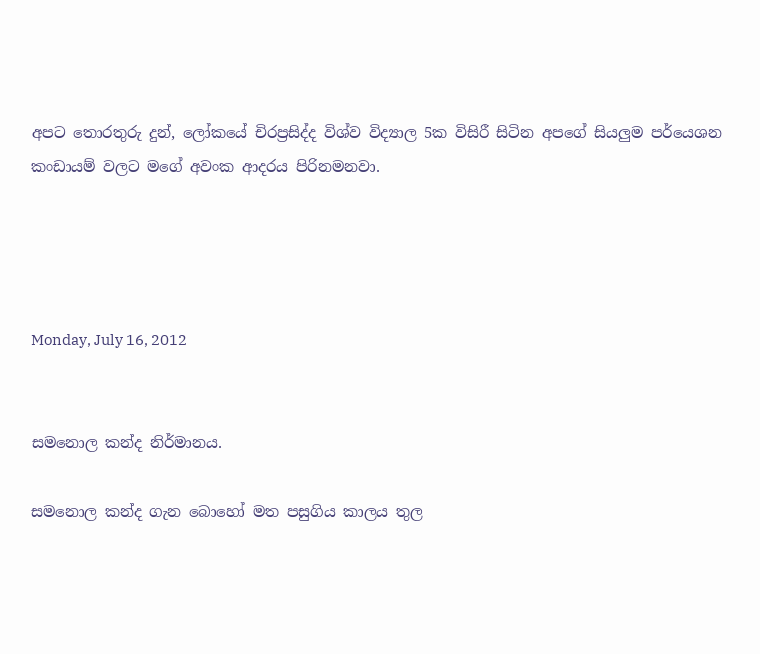අපට තොරතුරු දුන්, ලෝකයේ චිරප්‍රසිද්ද විශ්ව විද්‍යාල 5ක විසිරී සිටින අපගේ සියලුම පර්යෙශන කංඩායම් වලට මගේ අවංක ආදරය පිරිනමනවා.




Monday, July 16, 2012


සමනොල කන්ද නිර්මානය.

සමනොල කන්ද ගැන බොහෝ මත පසුගිය කාලය තුල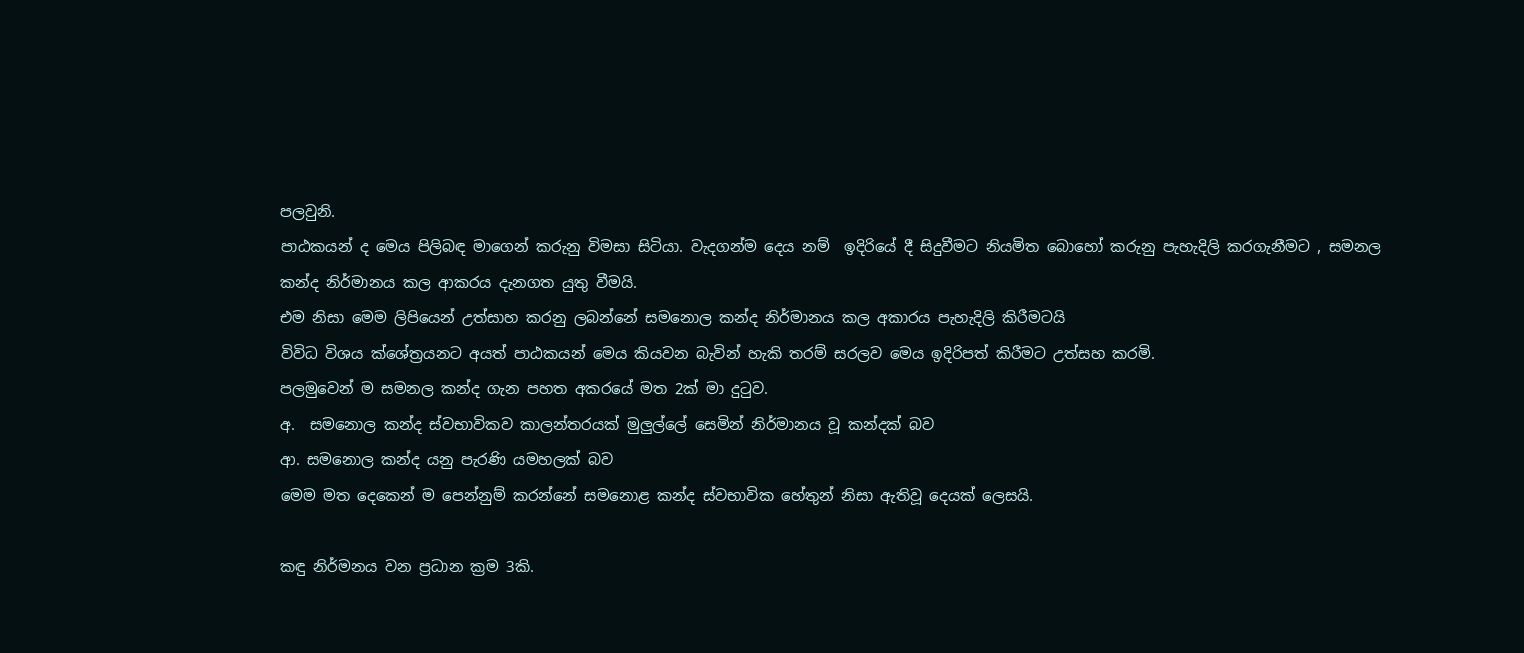පලවුනි.
පාඨකයන් ද මෙය පිලිබඳ මාගෙන් කරුනු විමසා සිටියා. වැදගන්ම දෙය නම්  ඉදිරියේ දී සිදුවීමට නියමිත බොහෝ කරුනු පැහැදිලි කරගැනීමට , සමනල කන්ද නිර්මානය කල ආකරය දැනගත යුතු වීමයි.
එම නිසා මෙම ලිපියෙන් උත්සාහ කරනු ලබන්නේ සමනොල කන්ද නිර්මානය කල අකාරය පැහැදිලි කිරීමටයි
විවිධ විශය ක්ශේත්‍රයනට අයත් පාඨකයන් මෙය කියවන බැවින් හැකි තරම් සරලව මෙය ඉදිරිපත් කිරීමට උත්සහ කරමි.
පලමුවෙන් ම සමනල කන්ද ගැන පහත අකරයේ මත 2ක් මා දු‍ටුව.
අ.  සමනොල කන්ද ස්වභාවිකව කාලන්තරයක් මුලුල්ලේ සෙමින් නිර්මානය වූ කන්දක් බව
ආ. සමනොල කන්ද යනු පැරණි යමහලක් බව
මෙම මත දෙකෙන් ම පෙන්නුම් කරන්නේ සමනොළ කන්ද ස්වභාවික හේතුන් නිසා ඇතිවූ දෙයක් ලෙසයි.

කඳු නිර්මනය වන ප්‍රධාන ක්‍රම 3කි.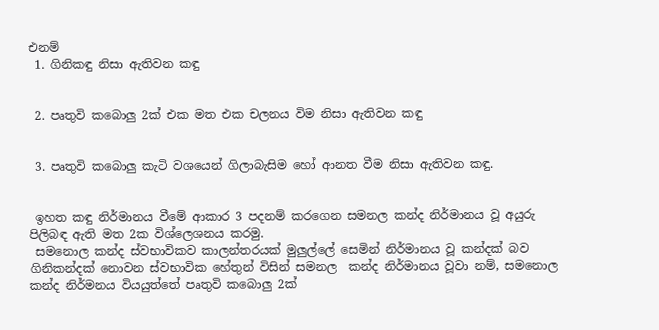එනම්
 1. ගිනිකඳු නිසා ඇතිවන කඳු


 2. පෘතුවි කබොලු 2ක් එක මත එක චලනය විම නිසා ඇතිවන කඳු


 3. පෘතුවි කබොලු කැටි වශයෙන් ගිලාබැසිම හෝ ආනත වීම නිසා ඇතිවන කඳු.


 ඉහත කඳු නිර්මානය වීමේ ආකාර 3 පදනම් කරගෙන සමනල කන්ද නිර්මානය වූ අයුරු පිලිබඳ ඇති මත 2ක විශ්ලෙශනය කරමු.
 සමනොල කන්ද ස්වභාවිකව කාලන්තරයක් මුලුල්ලේ සෙමින් නිර්මානය වූ කන්දක් බව
ගිනිකන්දක් නොවන ස්වභාවික හේතුන් විසින් සමනල  කන්ද නිර්මානය වූවා නම්, සමනොල කන්ද නිර්මනය වියයුත්තේ පෘතුවි කබොලු 2ක්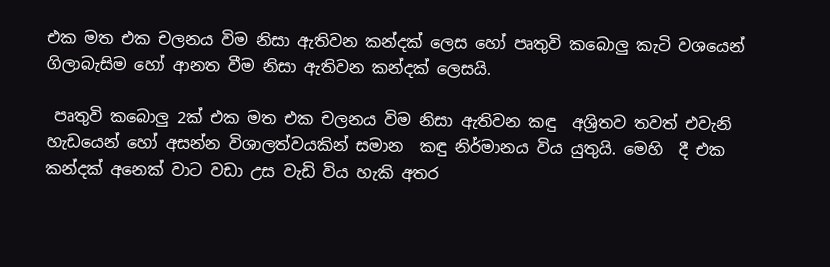එක මත එක චලනය විම නිසා ඇතිවන කන්දක් ලෙස හෝ පෘතුවි කබොලු කැටි වශයෙන් ගිලාබැසිම හෝ ආනත වීම නිසා ඇතිවන කන්දක් ලෙසයි.

 පෘතුවි කබොලු 2ක් එක මත එක චලනය විම නිසා ඇතිවන කඳු  අශ්‍රිතව තවත් එවැනි හැඩයෙන් හෝ අසන්න විශාලත්වයකින් සමාන  කඳු නිර්මානය විය යුතුයි. මෙහි  දී එක කන්දක් අනෙක් වාට වඩා උස වැඩි විය හැකි අතර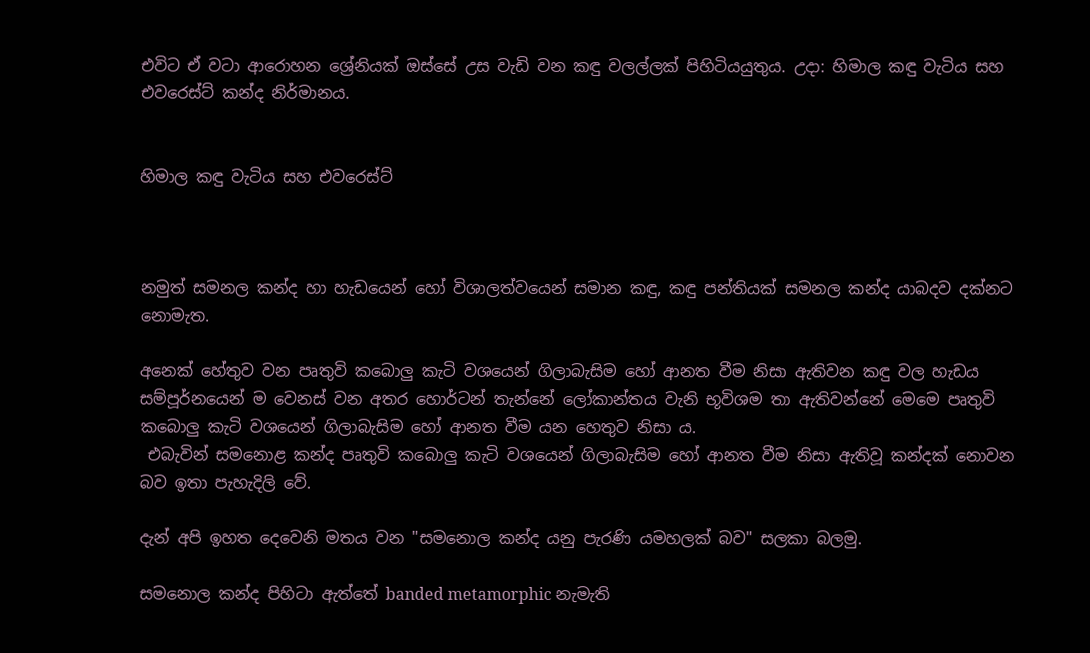එවිට ඒ වටා ආරොහන ශ්‍රේනියක් ඔස්සේ උස වැඩි වන කඳු වලල්ලක් පිහිටියයුතුය. උදා: හිමාල කඳු වැටිය සහ එවරෙස්ට් කන්ද නිර්මානය.


හිමාල කඳු වැටිය සහ එවරෙස්ට්



නමුත් සමනල කන්ද හා හැඩයෙන් හෝ විශාලත්වයෙන් සමාන කඳු, කඳු පන්තියක් සමනල කන්ද යාබදව දක්නට නොමැත.

අනෙක් හේතුව වන පෘතුවි කබොලු කැටි වශයෙන් ගිලාබැසිම හෝ ආනත වීම නිසා ඇතිවන කඳු වල හැඩය සම්පූර්නයෙන් ම වෙනස් වන අතර හොර්ටන් තැන්නේ ලෝකාන්තය වැනි භූවිශම තා ඇතිවන්නේ මෙමෙ පෘතුවි කබොලු කැටි වශයෙන් ගිලාබැසිම හෝ ආනත වීම යන හෙතුව නිසා ය.
 එබැවින් සමනොළ කන්ද පෘතුවි කබොලු කැටි වශයෙන් ගිලාබැසිම හෝ ආනත වීම නිසා ඇතිවූ කන්දක් නොවන බව ඉතා පැහැදිලි වේ.

දැන් අපි ඉහත දෙවෙනි මතය වන "සමනොල කන්ද යනු පැරණි යමහලක් බව" සලකා බලමු.

සමනොල කන්ද පිහිටා ඇත්තේ banded metamorphic නැමැති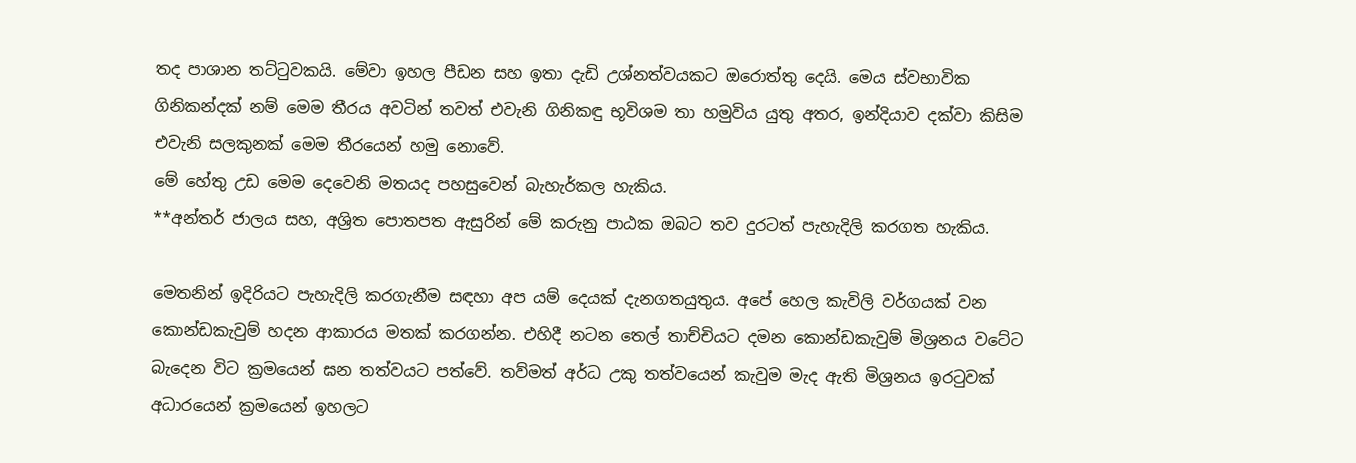තද පාශාන තට්‍ටුවකයි. මේවා ඉහල පීඩන සහ ඉතා දැඩි උශ්නත්වයකට ඔරොත්තු දෙයි. මෙය ස්වභාවික ගිනිකන්දක් නම් මෙම තීරය අවටින් තවත් එවැනි ගිනිකඳු භූවිශම තා හමුවිය යුතු අතර, ඉන්දියාව දක්වා කිසිම එවැනි සලකුනක් මෙම තීරයෙන් හමු නොවේ.
මේ හේතු උඩ මෙම දෙවෙනි මතයද පහසුවෙන් බැහැර්කල හැකිය.
**අන්තර් ජාලය සහ, අශ්‍රිත පොතපත ඇසුරින් මේ කරුනු පාඨක ඔබට තව දුරටත් පැහැදිලි කරගත හැකිය.

මෙතනින් ඉදිරියට පැහැදිලි කරගැනීම සඳහා අප යම් දෙයක් දැනගතයුතුය. අපේ හෙල කැවිලි වර්ගයක් වන කොන්ඩකැවුම් හදන ආකාරය මතක් කරගන්න. එහිදී නටන තෙල් තාච්චියට දමන කොන්ඩකැවුම් මිශ්‍රනය වටේට බැදෙන විට ක්‍රමයෙන් ඝන තත්වයට පත්වේ. තව්මත් අර්ධ උකු තත්වයෙන් කැවුම මැද ඇති මිශ්‍රනය ඉර‍ටුවක් අධාරයෙන් ක්‍රමයෙන් ඉහලට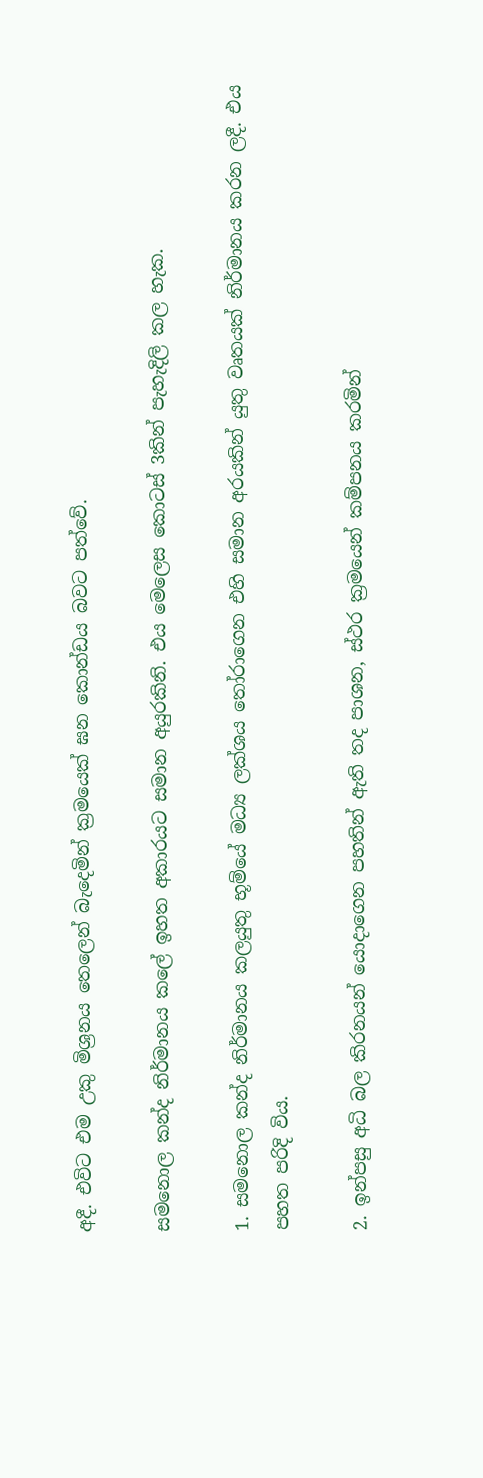අදී. එවිට එම උකු මිශ්‍රනය තෙලෙන් බැදෙමින් ක්‍රමයෙක් ඝන කොන්ඩය බවට පත්වේ.

සමනොල කන්ද නිර්මානය කලේ ඉහත අකාරයට සමාන අයුරකිනි. එය මෙලෙස කොටස් 3කින් පැහැදිලි කල හැක.

1. සමනොල කන්ද නිර්මානය කලයුතු භූම්යේ මධ්‍ය ලක්ශය ‍තෝරාගෙන එහි සමාන අරයකින් යුතු වෘතයක් නිර්මානය කරන ලදී. එය පහත පරිදි විය.

2. ඉන්පසු අධි බල කිරනයන් යොදාගෙන පහතින් ඇති තද පාශන, ස්ථර ක්‍රමයෙන් කම්පනය කරමින්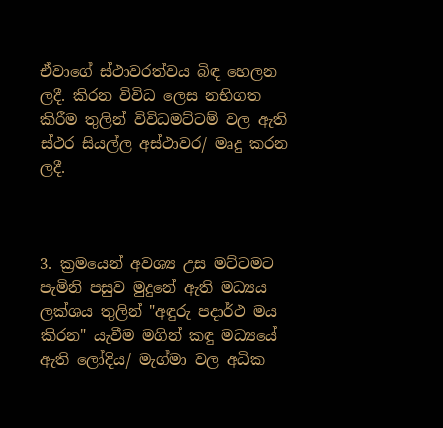ඒවාගේ ස්ථාවරත්වය බිඳ හෙලන ලදී. කිරන විවිධ ලෙස නභිගත කිරීම තුලින් විවිධමට්ටම් වල ඇති ස්ථර සියල්ල අස්ථාවර/ මෘදු කරන ලදී.



3. ක්‍රමයෙන් අවශ්‍ය උස මට්ටමට පැමිනි පසුව මුදුනේ ඇති මධ්‍යය ලක්ශය තුලින් "අඳුරු පදාර්ථ මය කිරන" යැවීම මගින් කඳු මධ්‍යයේ ඇති ලෝදිය/ මැග්මා වල අධික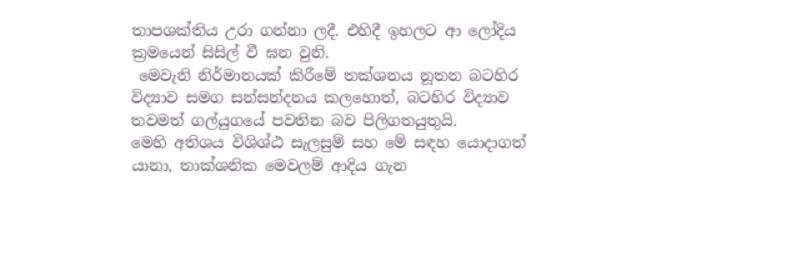තාපශක්තිය උරා ගන්නා ලදී. එහිදී ඉහලට ආ ලෝදිය ක්‍රමයෙන් සිසිල් වී ඝන වුනි.
 මෙවැනි නිර්මානයක් කිරීමේ තක්ශනය නූතන බටහිර විද්‍යාව සමග සන්සන්දනය කලහොත්, බටහිර විද්‍යාව තවමත් ගල්යුගයේ පවතින බව පිලිගතයුතුයි.
මෙහි අතිශය විශිශ්ඨ සැලසුම් සහ මේ සඳහ යොදාගත් යානා, තාක්ශනික මෙවලම් ආදිය ගැන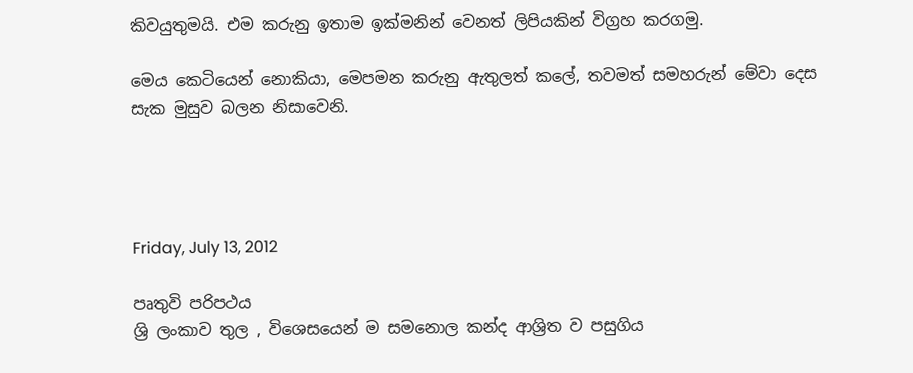කිවයුතුමයි. එම කරුනු ඉතාම ඉක්මනින් වෙනත් ලිපියකින් විග්‍රහ කරගමු.

මෙය කෙටියෙන් නොකියා, මෙපමන කරුනු ඇතුලත් කලේ, තවමත් සමහරුන් මේවා දෙස සැක මුසුව බලන නිසාවෙනි.




Friday, July 13, 2012

පෘතුවි පරිපථය
ශ්‍රි ලංකාව තුල , විශෙසයෙන් ම සමනොල කන්ද ආශ්‍රිත ව පසුගිය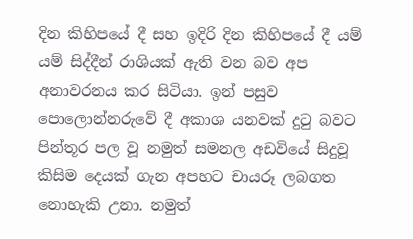දින කිහිපයේ දී සහ ඉදිරි දින කිහිපයේ දී යම් යම් සිද්දීන් රාශියක් ඇති වන බව අප අනාවරනය කර සිටියා. ඉන් පසුව පොලොන්නරුවේ දී අකාශ යනවක් දු‍ටු බවට පින්තූර පල වූ නමුත් සමනල අඩවියේ සිදුවූ කිසිම දෙයක් ගැන අපහට චායරූ ලබගත නොහැකි උනා. නමුත්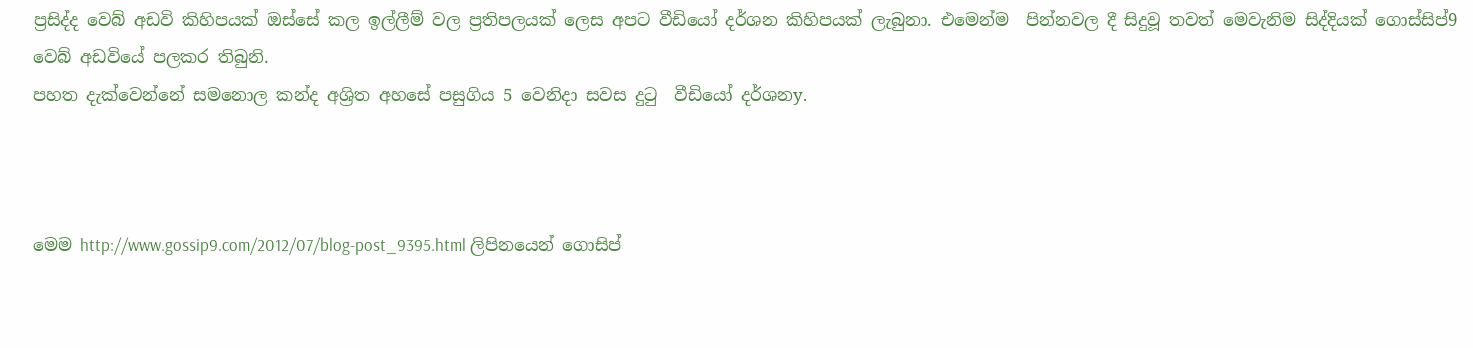ප්‍රසිද්ද වෙබ් අඩවි කිහිපයක් ඔස්සේ කල ඉල්ලීම් වල ප්‍රතිපලයක් ලෙස අපට වීඩියෝ දර්ශන කිහිපයක් ලැබුනා. එමෙන්ම  පින්නවල දී සිදුවූ තවත් මෙවැනිම සිද්දියක් ගොස්සිප්9 වෙබ් අඩවියේ පලකර තිබුනි.
පහත දැක්වෙන්නේ සමනොල කන්ද අශ්‍රිත අහසේ පසුගිය 5 වෙනිදා සවස දු‍ටු  වීඩියෝ දර්ශනy.



මෙම http://www.gossip9.com/2012/07/blog-post_9395.html ලිපිනයෙන් ගොසිප්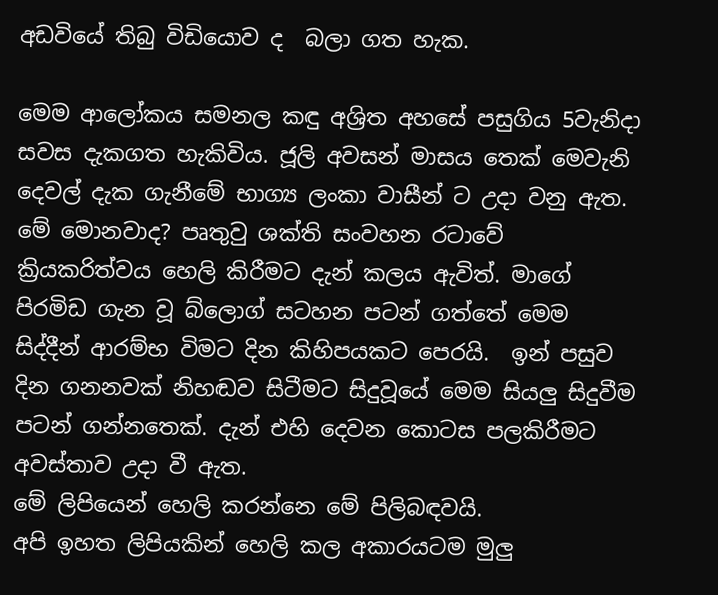අඩවියේ තිබු විඩියොව ද  බලා ගත හැක.

මෙම ආලෝකය සමනල කඳු අශ්‍රිත අහසේ පසුගිය 5වැනිදා සවස දැකගත හැකිවිය. ජූලි අවසන් මාසය තෙක් මෙවැනි දෙවල් දැක ගැනීමේ භාග්‍ය ලංකා වාසීන් ට උදා වනු ඇත.
මේ මොනවාද? පෘතුවු ශක්ති සංවහන රටාවේ ක්‍රියකරිත්වය හෙලි කිරීමට දැන් කලය ඇවිත්. මාගේ පිරමිඩ ගැන වූ බ්ලොග් සටහන පටන් ගත්තේ මෙම සිද්දීන් ආරම්භ විමට දින කිහිපයකට පෙරයි.  ඉන් පසුව දින ගනනවක් නිහඬව සිටීමට සිදුවූයේ මෙම සියලු සිදුවීම පටන් ගන්නතෙක්. දැන් එහි දෙවන කොටස පලකිරීමට අවස්තාව උදා වී ඇත.
මේ ලිපියෙන් හෙලි කරන්නෙ මේ පිලිබඳවයි.
අපි ඉහත ලිපියකින් හෙලි කල අකාරයටම මුලු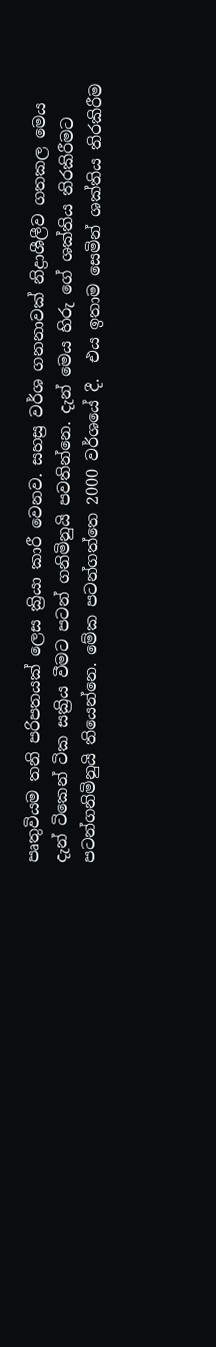පෘතුවියම තනි පරිපතයක් ලෙස ක්‍රියා කාරී වෙනව. සහස්‍ර වර්ශ ගනනාවක් නිද්‍රාශීලීව ගතකල මෙය දැන් ටිකෙන් ටික සක්‍රිය වීමට පටන් ගනිමිනුයි පවතින්නෙ. දැන් මෙය හිරු ගේ ශක්තිය තිරකිරීමට පටන්ගනිමිනුයි තියෙන්නෙ. මේක පටන්ගත්තෙ 2000 වර්ශයේ දී.  එය ඉතාම සෙමින් ශක්තිය තිරකිරීම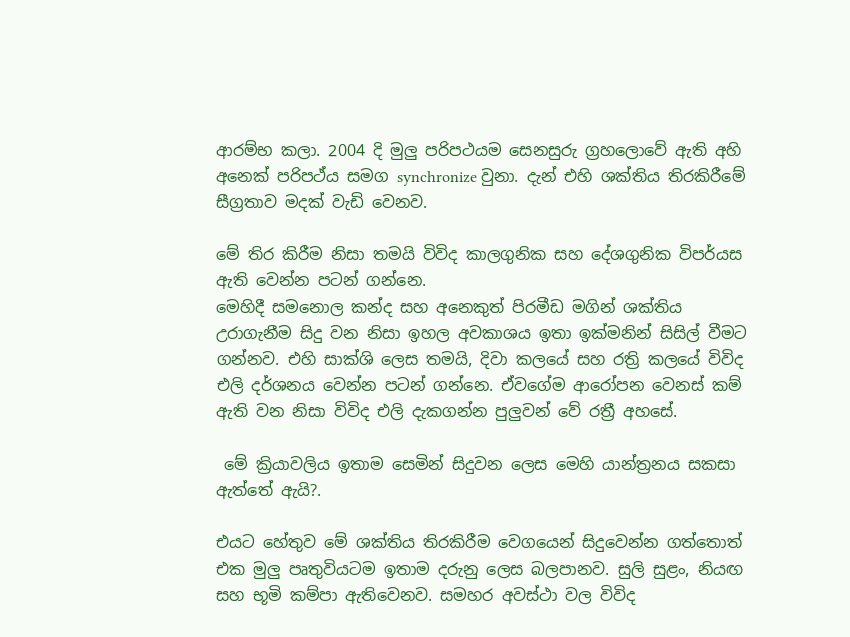ආරම්භ කලා. 2004 දි මුලු පරිපථයම සෙනසුරු ග්‍රහලොවේ ඇති අහි අනෙක් පරිපථ්ය සමග synchronize වුනා. දැන් එහි ශක්තිය තිරකිරීමේ  සීග්‍රතාව මදක් වැඩි වෙනව.

මේ තිර කිරීම නිසා තමයි විවිද කාලගුනික සහ දේශගුනික විපර්යස ඇති වෙන්න පටන් ගන්නෙ.
මෙහිදී සමනොල කන්ද සහ අනෙකුත් පිරමීඩ මගින් ශක්තිය උරාගැනීම සිදු වන නිසා ඉහල අවකාශය ඉතා ඉක්මනින් සිසිල් වීමට ගන්නව. එහි සාක්ශි ලෙස තමයි, දිවා කලයේ සහ රත්‍රි කලයේ විවිද එලි දර්ශනය වෙන්න පටන් ගන්නෙ. ඒවගේම ආරෝපන වෙනස් කම් ඇති වන නිසා විවිද එලි දැකගන්න පුලුවන් වේ රත්‍රී අහසේ.

 මේ ක්‍රියාවලිය ඉතාම සෙමින් සිදුවන ලෙස මෙහි යාන්ත්‍රනය සකසා ඇත්තේ ඇයි?.

එයට හේතුව මේ ශක්තිය තිරකිරීම වෙගයෙන් සිදුවෙන්න ගත්තොත් එක මුලු පෘතුවියටම ඉතාම දරුනු ලෙස බලපානව. සුලි සුළං, නියඟ සහ භූමි කම්පා ඇතිවෙනව. සමහර අවස්ථා වල විවිද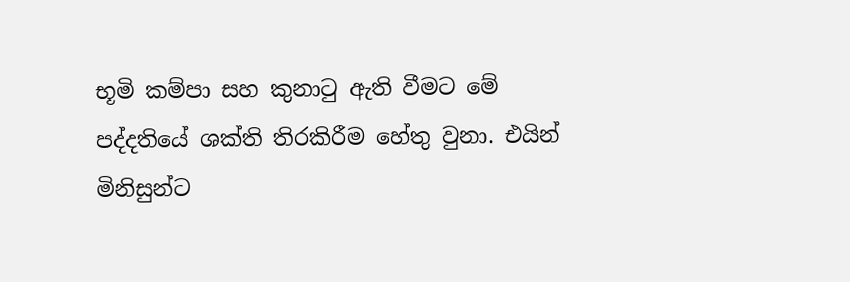භූමි කම්පා සහ කුනා‍ටු ඇති වීමට මේ පද්දතියේ ශක්ති තිරකිරීම හේතු වුනා. එයින් මිනිසුන්ට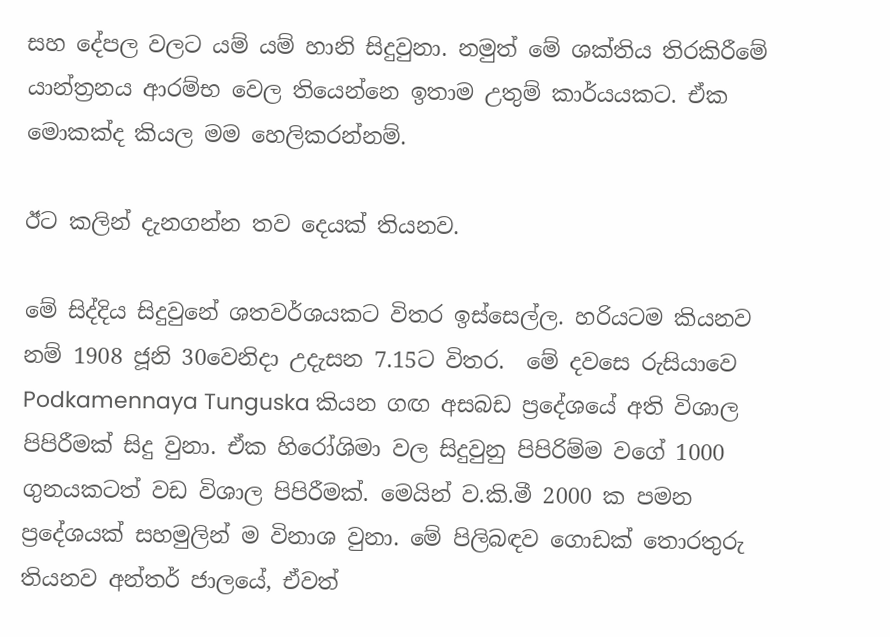සහ දේපල වලට යම් යම් හානි සිදුවුනා. නමුත් මේ ශක්තිය තිරකිරීමේ යාන්ත්‍රනය ආරම්භ වෙල තියෙන්නෙ ඉතාම උතුම් කාර්යයකට. ඒක මොකක්ද කියල මම හෙලිකරන්නම්.

ඊට කලින් දැනගන්න තව දෙයක් තියනව.

මේ සිද්දිය සිදුවුනේ ශතවර්ශයකට විතර ඉස්සෙල්ල. හරියටම කියනව නම් 1908 ජූනි 30වෙනිදා උදැසන 7.15ට විතර.  මේ දවසෙ රුසියාවෙ  Podkamennaya Tunguska කියන ගඟ අසබඩ ප්‍රදේශයේ අති විශාල පිපිරීමක් සිදු වුනා. ඒක හිරෝශිමා වල සිදුවුනු පිපිරිම්ම වගේ 1000 ගුනයකටත් වඩ විශාල පිපිරීමක්. මෙයින් ව.කි.මී 2000 ක පමන ප්‍රදේශයක් සහමුලින් ම විනාශ වුනා. මේ පිලිබඳව ගොඩක් තොරතුරු තියනව අන්තර් ජාලයේ, ඒවත්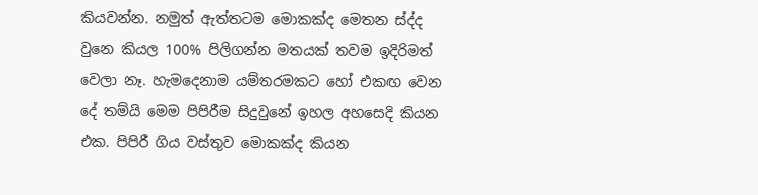කියවන්න. නමුත් ඇත්තටම මොකක්ද මෙතන ස්ද්ද වුනෙ කියල 100% පිලිගන්න මතයක් තවම ඉදිරිමත් වෙලා නෑ. හැමදෙනාම යම්තරමකට හෝ එකඟ වෙන දේ තම්යි මෙම පිපිරීම සිදුවුනේ ඉහල අහසෙදි කියන එක. පිපිරී ගිය වස්තුව මොකක්ද කියන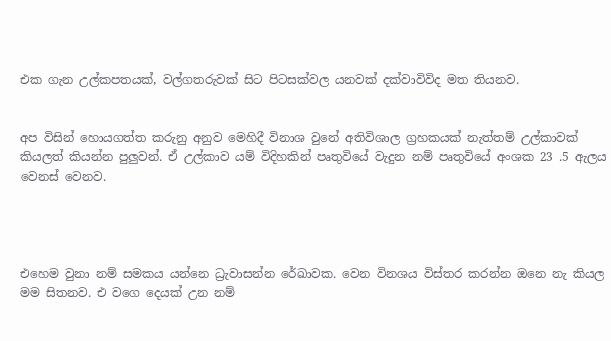එක ගැන උල්කපතයක්, වල්ගතරුවක් සිට පිටසක්වල යනවක් දක්වාවිවිද මත තියනව.


අප විසින් හොයගත්ත කරුනු අනුව මෙහිදී විනාශ වුනේ අතිවිශාල ග්‍රහකයක් නැත්තම් උල්කාවක් කියලත් කියන්න පුලුවන්. ඒ උල්කාව යම් විදිහකින් පෘතුවියේ වැදුන නම් පෘතුවියේ අංශක 23 .5 ඇලය වෙනස් වෙනව.




එහෙම වුනා නම් සමකය යන්නෙ ධ්‍රැවාසන්න රේඛාවක. වෙන විනශය විස්තර කරන්න ඔනෙ නැ කියල මම සිතනව. එ වගෙ දෙයක් උන නම්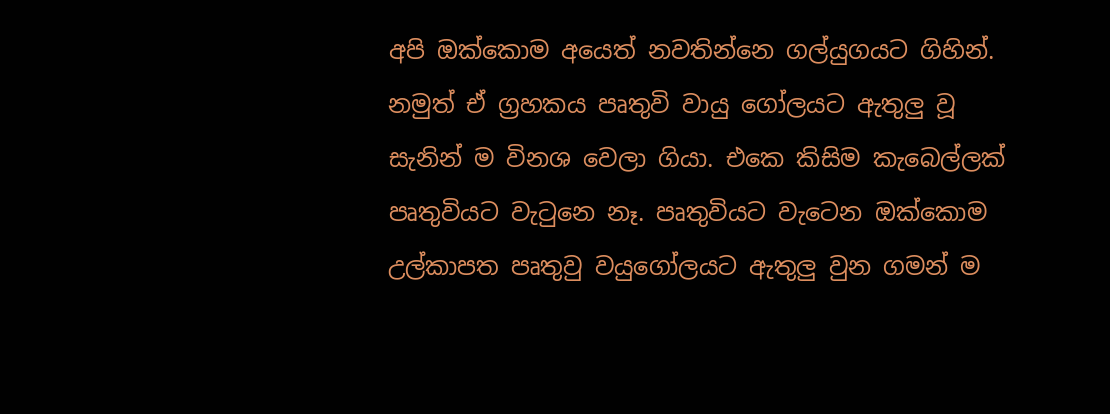අපි ඔක්කොම අයෙත් නවතින්නෙ ගල්යුගයට ගිහින්.
නමුත් ඒ ග්‍රහකය පෘතුවි වායු ගෝලයට ඇතුලු වූ සැනින් ම විනශ වෙලා ගියා. එකෙ කිසිම කැබෙල්ලක් පෘතුවියට වැ‍ටුනෙ නෑ. පෘතුවියට වැටෙන ඔක්කොම උල්කාපත පෘතුවු වයුගෝලයට ඇතුලු වුන ගමන් ම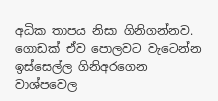අධික තාපය නිසා ගිනිගන්නව. ගොඩක් ඒව පොලවට වැටෙන්න ඉස්සෙල්ල ගිනිඅරගෙන වාශ්පවෙල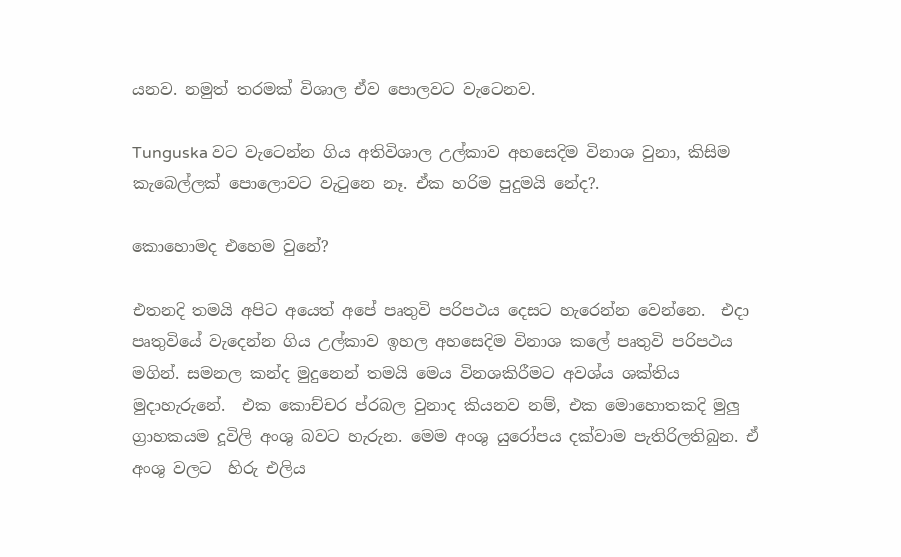යනව. නමුත් තරමක් විශාල ඒව පොලවට වැටෙනව.

Tunguska වට වැටෙන්න ගිය අතිවිශාල උල්කාව අහසෙදිම විනාශ වුනා, කිසිම කැබෙල්ලක් පොලොවට වැ‍ටුනෙ නෑ. ඒක හරිම පුදුමයි නේද?.

කොහොමද එහෙම වුනේ?

එතනදි තමයි අපිට අයෙත් අපේ පෘතුවි පරිපථය දෙසට හැරෙන්න වෙන්නෙ.  එදා පෘතුවියේ වැදෙන්න ගිය උල්කාව ඉහල අහසෙදිම විනාශ කලේ පෘතුවි පරිපථය මගින්. සමනල කන්ද මුදුනෙන් තමයි මෙය විනශකිරීමට අවශ්ය ශක්තිය මුදාහැරුනේ.  එක කොච්චර ප්රබල වුනාද කියනව නම්, එක මොහොතකදි මුලු ග්‍රාහකයම දූවිලි අංශු බවට හැරුන. මෙම අංශු යුරෝපය දක්වාම පැතිරිලතිබුන. ඒ අංශු වලට  හිරු එලිය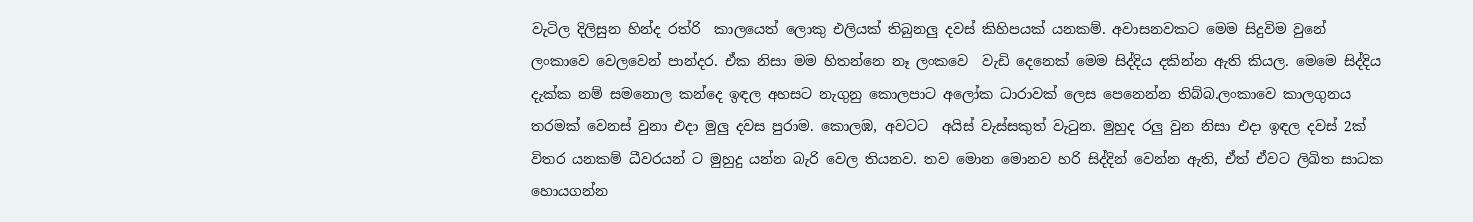වැටිල දිලිසුන හින්ද රත්රි  කාලයෙත් ලොකු එලියක් තිබුනලු දවස් කිහිපයක් යනකම්. අවාසනවකට මෙම සිදුවිම වුනේ ලංකාවෙ වෙලවෙන් පාන්දර. ඒක නිසා මම හිතන්නෙ නෑ ලංකවෙ  වැඩි දෙනෙක් මෙම සිද්දිය දකින්න ඇති කියල. මෙමෙ සිද්දිය දැක්ක නම් සමනොල කන්දෙ ඉඳල අහසට නැගුනු කොලපාට අලෝක ධාරාවක් ලෙස පෙනෙන්න තිබ්බ.ලංකාවෙ කාලගුනය තරමක් වෙනස් වුනා එදා මුලු දවස පුරාම. කොලඹ, අවටට  අයිස් වැස්සකුත් වැ‍ටුන. මුහුද රලු වුන නිසා එදා ඉඳල දවස් 2ක් විතර යනකම් ධීවරයන් ට මුහුදු යන්න බැරි වෙල තියනව. තව මොන මොනව හරි සිද්දින් වෙන්න ඇති, ඒත් ඒවට ලිඛිත සාධක හොයගන්න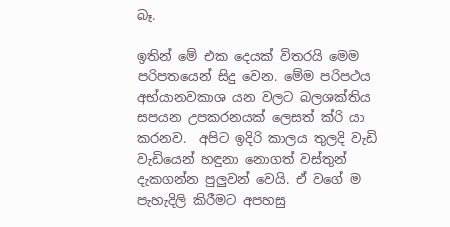බෑ.

ඉතින් මේ එක දෙයක් විතරයි මෙම පරිපතයෙන් සිදු වෙන. මේම පරිපථය අභ්යානවකාශ යන වලට බලශක්තිය සපයන උපකරනයක් ලෙසත් ක්රි යා කරනව.  අපිට ඉදිරි කාලය තුලදි වැඩි වැඩියෙන් හඳුනා නොගත් වස්තුන් දැකගන්න පුලුවන් වෙයි. ඒ වගේ ම පැහැදිලි කිරීමට අපහසු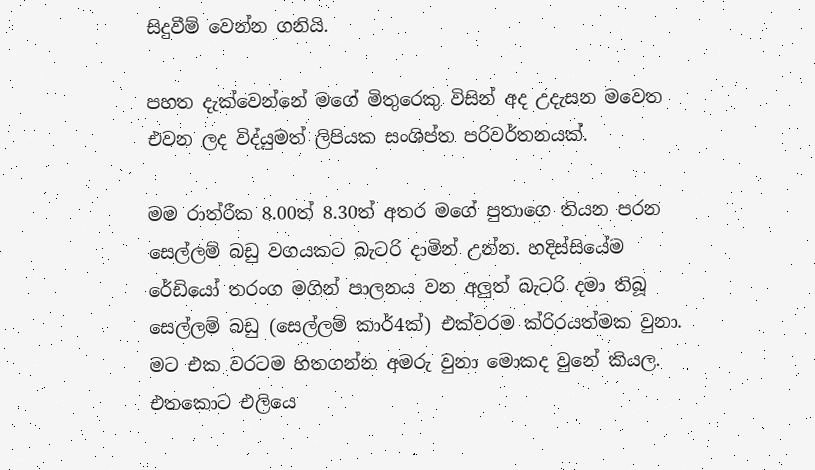සිදුවීම් වෙන්න ගනියි.

පහත දැක්වෙන්නේ මගේ මිතුරෙකු විසින් අද උදැසන මවෙත එවන ලද විද්යුමත් ලිපියක සංශිප්ත පරිවර්තනයක්.

මම රාත්රීක 8.00ත් 8.30ත් අතර මගේ පුතාගෙ තියන පරන සෙල්ලම් බඩු වගයකට බැටරි දාමින් උන්න. හදිස්සියේම රේඩියෝ තරංග මගින් පාලනය වන අලුත් බැටරි දමා තිබූ සෙල්ලම් බඩු (සෙල්ලම් කාර්4ක්) එක්වරම ක්රිරයත්මක වුනා. මට එක වරටම හිතගන්න අමරු වුනා මොකද වුනේ කියල. එතකොට එලියෙ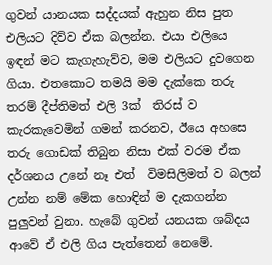ගුවන් යානයක සද්දයක් ඇහුන නිස පුත එලියට දිව්ව ඒක බලන්න. එයා එලියෙ ඉඳන් මට කැගැහැව්ව, මම එලියට දුවගෙන ගියා. එතකොට තමයි මම දැක්කෙ තරු තරම් දීප්තිමත් එලි 3ක්  තිරස් ව කැරකැවෙමින් ගමන් කරනව, ඊයෙ අහසෙ තරු ගොඩක් තිබුන නිසා එක් වරම ඒක දර්ශනය උනේ නෑ එත්  විමසිලිමත් ව බලන් උන්න නම් මේක හොඳින් ම දැකගන්න පුලුවන් වුනා. හැබේ ගුවන් යනයක ශබ්දය ආවේ ඒ එලි ගිය පැත්තෙන් නෙමේ.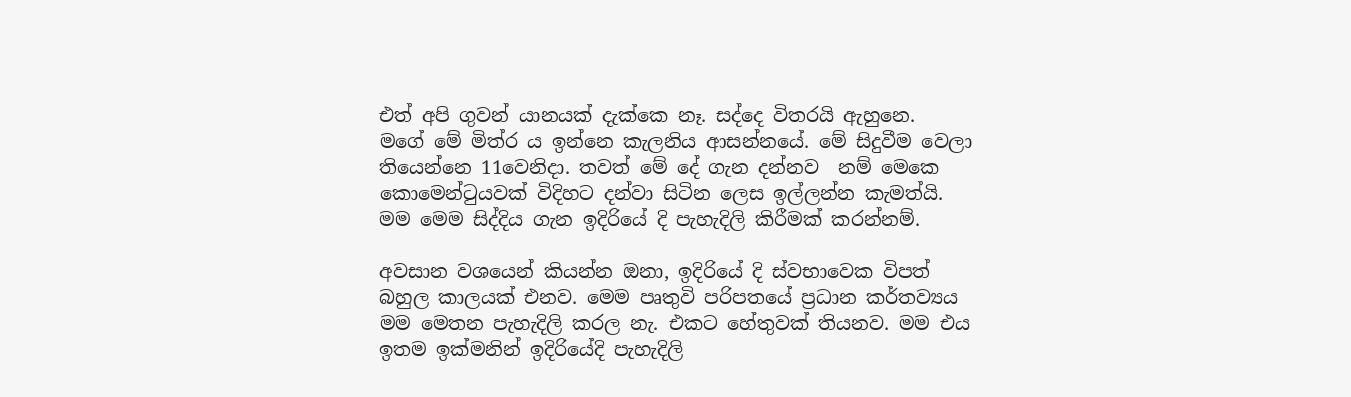එත් අපි ගුවන් යානයක් දැක්කෙ නෑ. සද්දෙ විතරයි ඇහුනෙ.
මගේ මේ මිත්ර ය ඉන්නෙ කැලනිය ආසන්නයේ. මේ සිදුවීම වෙලා තියෙන්නෙ 11වෙනිදා. තවත් මේ දේ ගැන දන්නව  නම් මෙකෙ කොමෙන්ටුයවක් විදිහට දන්වා සිටින ලෙස ඉල්ලන්න කැමත්යි.
මම මෙම සිද්දිය ගැන ඉදිරියේ දි පැහැදිලි කිරීමක් කරන්නම්.

අවසාන වශයෙන් කියන්න ඔනා, ඉදිරියේ දි ස්වභාවෙක විපත් බහුල කාලයක් එනව. මෙම පෘතුවි පරිපතයේ ප්‍රධාන කර්තව්‍යය මම මෙතන පැහැදිලි කරල නැ. එකට හේතුවක් තියනව. මම එය ඉතම ඉක්මනින් ඉදිරියේදි පැහැදිලි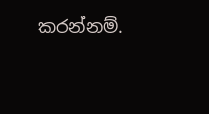කරන්නම්.